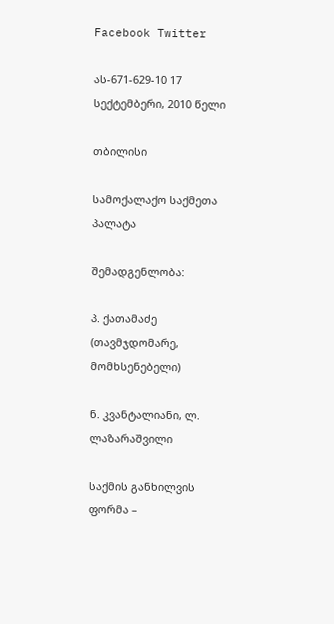Facebook Twitter

ას-671-629-10 17 სექტემბერი, 2010 წელი

თბილისი

სამოქალაქო საქმეთა პალატა

შემადგენლობა:

პ. ქათამაძე (თავმჯდომარე, მომხსენებელი)

ნ. კვანტალიანი, ლ. ლაზარაშვილი

საქმის განხილვის ფორმა –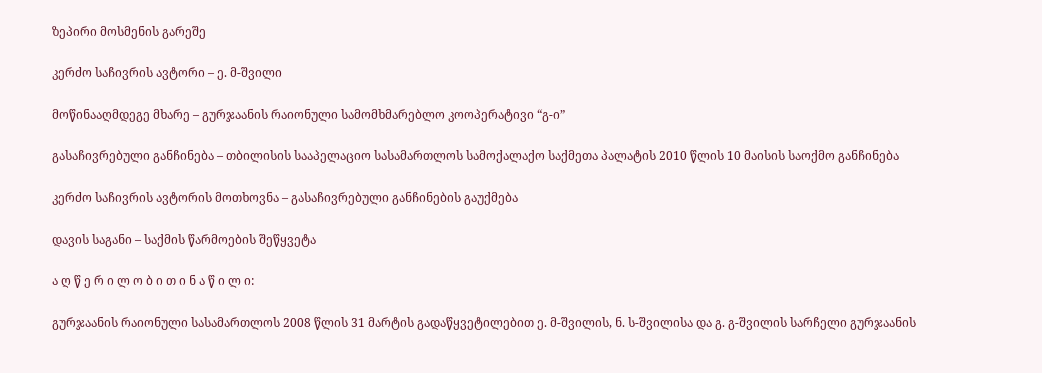ზეპირი მოსმენის გარეშე

კერძო საჩივრის ავტორი – ე. მ-შვილი

მოწინააღმდეგე მხარე – გურჯაანის რაიონული სამომხმარებლო კოოპერატივი “გ-ი”

გასაჩივრებული განჩინება – თბილისის სააპელაციო სასამართლოს სამოქალაქო საქმეთა პალატის 2010 წლის 10 მაისის საოქმო განჩინება

კერძო საჩივრის ავტორის მოთხოვნა – გასაჩივრებული განჩინების გაუქმება

დავის საგანი – საქმის წარმოების შეწყვეტა

ა ღ წ ე რ ი ლ ო ბ ი თ ი ნ ა წ ი ლ ი:

გურჯაანის რაიონული სასამართლოს 2008 წლის 31 მარტის გადაწყვეტილებით ე. მ-შვილის, ნ. ს-შვილისა და გ. გ-შვილის სარჩელი გურჯაანის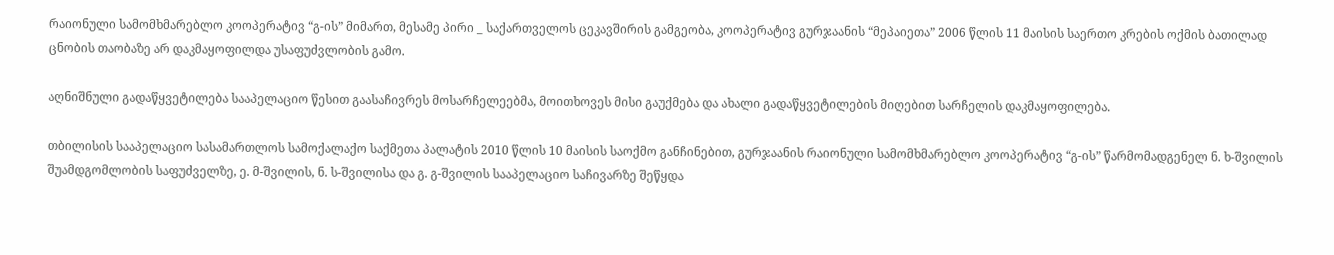რაიონული სამომხმარებლო კოოპერატივ “გ-ის” მიმართ, მესამე პირი _ საქართველოს ცეკავშირის გამგეობა, კოოპერატივ გურჯაანის “მეპაიეთა” 2006 წლის 11 მაისის საერთო კრების ოქმის ბათილად ცნობის თაობაზე არ დაკმაყოფილდა უსაფუძვლობის გამო.

აღნიშნული გადაწყვეტილება სააპელაციო წესით გაასაჩივრეს მოსარჩელეებმა, მოითხოვეს მისი გაუქმება და ახალი გადაწყვეტილების მიღებით სარჩელის დაკმაყოფილება.

თბილისის სააპელაციო სასამართლოს სამოქალაქო საქმეთა პალატის 2010 წლის 10 მაისის საოქმო განჩინებით, გურჯაანის რაიონული სამომხმარებლო კოოპერატივ “გ-ის” წარმომადგენელ ნ. ხ-შვილის შუამდგომლობის საფუძველზე, ე. მ-შვილის, ნ. ს-შვილისა და გ. გ-შვილის სააპელაციო საჩივარზე შეწყდა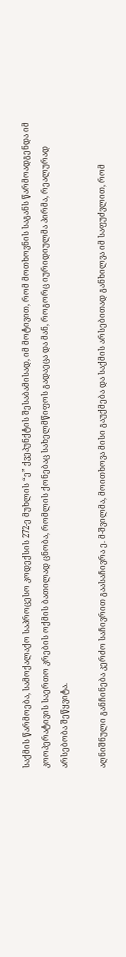საქმის წარმოება, სამოქალაქო საპროცესო კოდექსის 272-ე მუხლის “ე” ქვეპუნქტის შესაბამისად, იმ მოტივით, რომ მოთხოვნის საგანს წარმოადგენდა იმ კოოპერატივის საერთო კრების ოქმის ბათილად ცნობა, რომლის ქონებაც სახელმწიფოს გადაეცა და მან, როგორც იურიდიულმა პირმა, რეალურად არსებობა შეწყვიტა.

აღნიშნული განჩინება კერძო საჩივრით გაასაჩივრა ე. მ-შვილმა, მოითხოვა მისი გაუქმება და საქმის არსებითად განხილვა იმ საფუძვლით, რომ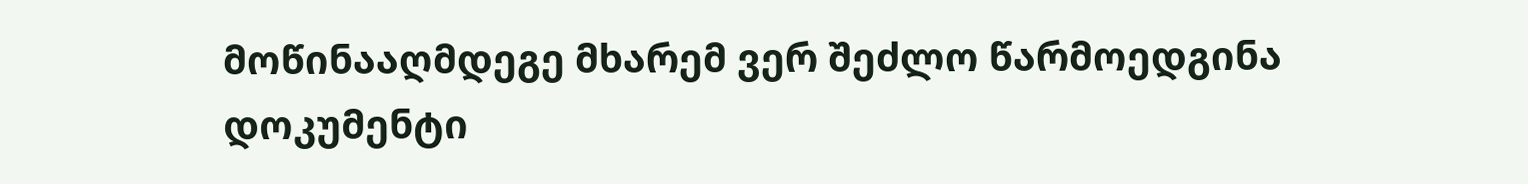მოწინააღმდეგე მხარემ ვერ შეძლო წარმოედგინა დოკუმენტი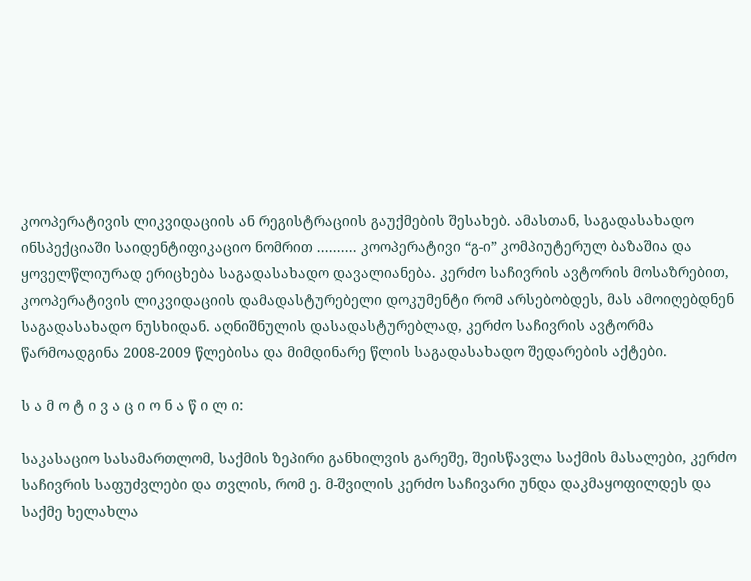კოოპერატივის ლიკვიდაციის ან რეგისტრაციის გაუქმების შესახებ. ამასთან, საგადასახადო ინსპექციაში საიდენტიფიკაციო ნომრით .......... კოოპერატივი “გ-ი” კომპიუტერულ ბაზაშია და ყოველწლიურად ერიცხება საგადასახადო დავალიანება. კერძო საჩივრის ავტორის მოსაზრებით, კოოპერატივის ლიკვიდაციის დამადასტურებელი დოკუმენტი რომ არსებობდეს, მას ამოიღებდნენ საგადასახადო ნუსხიდან. აღნიშნულის დასადასტურებლად, კერძო საჩივრის ავტორმა წარმოადგინა 2008-2009 წლებისა და მიმდინარე წლის საგადასახადო შედარების აქტები.

ს ა მ ო ტ ი ვ ა ც ი ო ნ ა წ ი ლ ი:

საკასაციო სასამართლომ, საქმის ზეპირი განხილვის გარეშე, შეისწავლა საქმის მასალები, კერძო საჩივრის საფუძვლები და თვლის, რომ ე. მ-შვილის კერძო საჩივარი უნდა დაკმაყოფილდეს და საქმე ხელახლა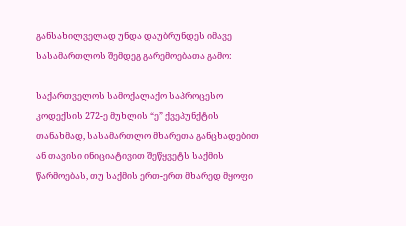განსახილველად უნდა დაუბრუნდეს იმავე სასამართლოს შემდეგ გარემოებათა გამო:

საქართველოს სამოქალაქო საპროცესო კოდექსის 272-ე მუხლის “ე” ქვეპუნქტის თანახმად, სასამართლო მხარეთა განცხადებით ან თავისი ინიციატივით შეწყვეტს საქმის წარმოებას, თუ საქმის ერთ-ერთ მხარედ მყოფი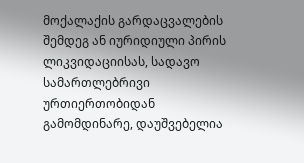მოქალაქის გარდაცვალების შემდეგ ან იურიდიული პირის ლიკვიდაციისას, სადავო სამართლებრივი ურთიერთობიდან გამომდინარე, დაუშვებელია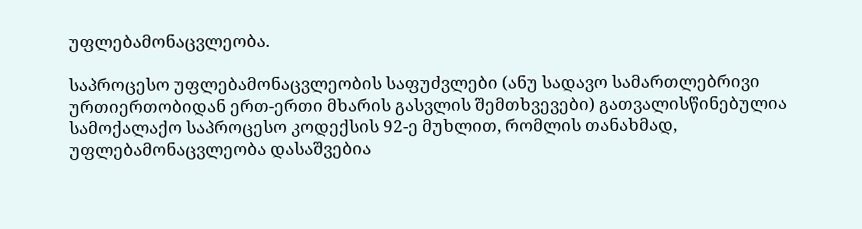უფლებამონაცვლეობა.

საპროცესო უფლებამონაცვლეობის საფუძვლები (ანუ სადავო სამართლებრივი ურთიერთობიდან ერთ-ერთი მხარის გასვლის შემთხვევები) გათვალისწინებულია სამოქალაქო საპროცესო კოდექსის 92-ე მუხლით, რომლის თანახმად, უფლებამონაცვლეობა დასაშვებია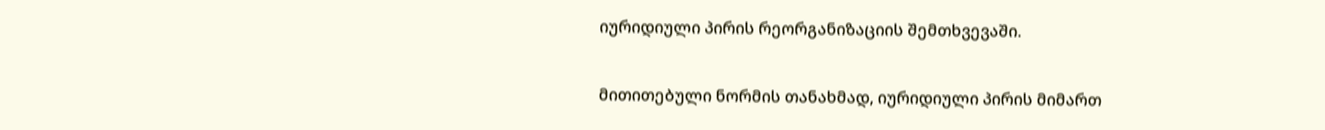იურიდიული პირის რეორგანიზაციის შემთხვევაში.

მითითებული ნორმის თანახმად, იურიდიული პირის მიმართ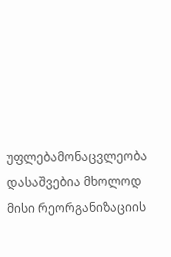უფლებამონაცვლეობა დასაშვებია მხოლოდ მისი რეორგანიზაციის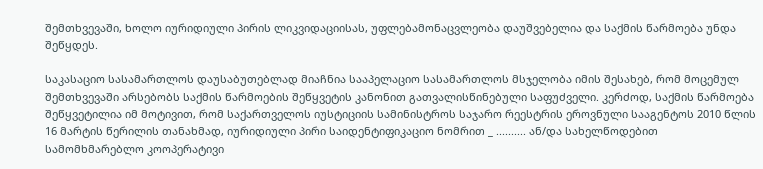შემთხვევაში, ხოლო იურიდიული პირის ლიკვიდაციისას, უფლებამონაცვლეობა დაუშვებელია და საქმის წარმოება უნდა შეწყდეს.

საკასაციო სასამართლოს დაუსაბუთებლად მიაჩნია სააპელაციო სასამართლოს მსჯელობა იმის შესახებ, რომ მოცემულ შემთხვევაში არსებობს საქმის წარმოების შეწყვეტის კანონით გათვალისწინებული საფუძველი. კერძოდ, საქმის წარმოება შეწყვეტილია იმ მოტივით, რომ საქართველოს იუსტიციის სამინისტროს საჯარო რეესტრის ეროვნული სააგენტოს 2010 წლის 16 მარტის წერილის თანახმად, იურიდიული პირი საიდენტიფიკაციო ნომრით _ .......... ან/და სახელწოდებით სამომხმარებლო კოოპერატივი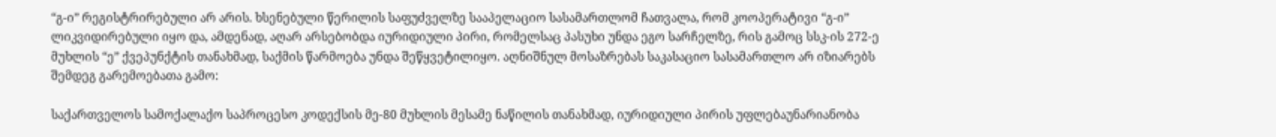“გ-ი” რეგისტრირებული არ არის. ხსენებული წერილის საფუძველზე სააპელაციო სასამართლომ ჩათვალა, რომ კოოპერატივი “გ-ი” ლიკვიდირებული იყო და, ამდენად, აღარ არსებობდა იურიდიული პირი, რომელსაც პასუხი უნდა ეგო სარჩელზე, რის გამოც სსკ-ის 272-ე მუხლის “ე” ქვეპუნქტის თანახმად, საქმის წარმოება უნდა შეწყვეტილიყო. აღნიშნულ მოსაზრებას საკასაციო სასამართლო არ იზიარებს შემდეგ გარემოებათა გამო:

საქართველოს სამოქალაქო საპროცესო კოდექსის მე-80 მუხლის მესამე ნაწილის თანახმად, იურიდიული პირის უფლებაუნარიანობა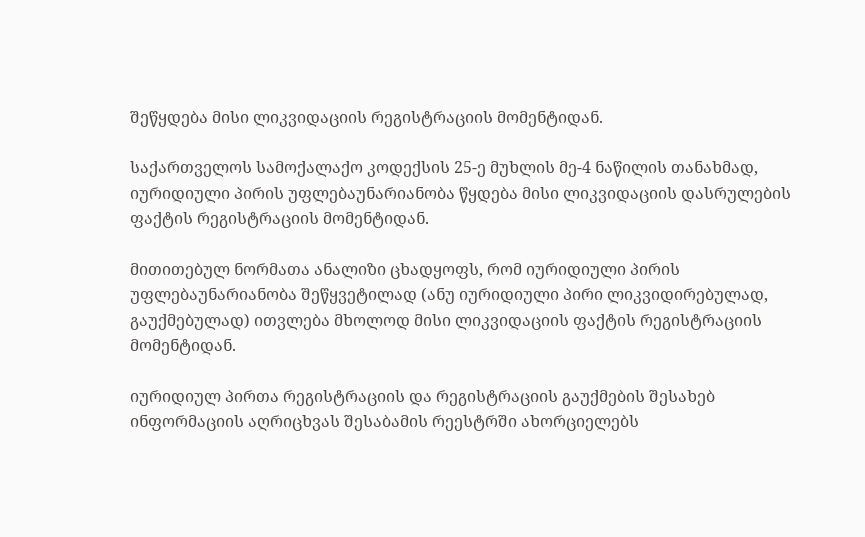შეწყდება მისი ლიკვიდაციის რეგისტრაციის მომენტიდან.

საქართველოს სამოქალაქო კოდექსის 25-ე მუხლის მე-4 ნაწილის თანახმად, იურიდიული პირის უფლებაუნარიანობა წყდება მისი ლიკვიდაციის დასრულების ფაქტის რეგისტრაციის მომენტიდან.

მითითებულ ნორმათა ანალიზი ცხადყოფს, რომ იურიდიული პირის უფლებაუნარიანობა შეწყვეტილად (ანუ იურიდიული პირი ლიკვიდირებულად, გაუქმებულად) ითვლება მხოლოდ მისი ლიკვიდაციის ფაქტის რეგისტრაციის მომენტიდან.

იურიდიულ პირთა რეგისტრაციის და რეგისტრაციის გაუქმების შესახებ ინფორმაციის აღრიცხვას შესაბამის რეესტრში ახორციელებს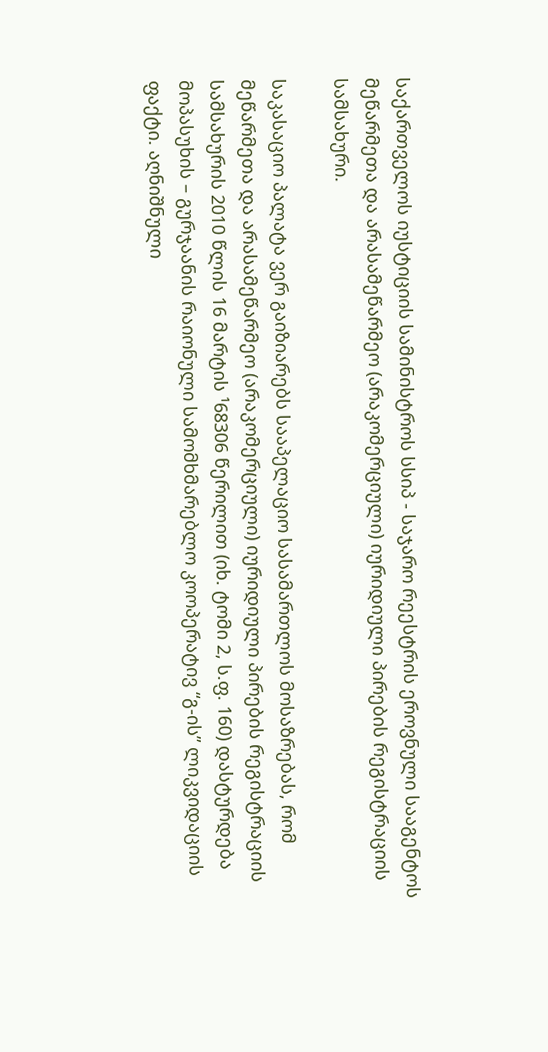საქართველოს იუსტიციის სამინისტროს სსიპ - საჯარო რეესტრის ეროვნული სააგენტოს მეწარმეთა და არასამეწარმეო (არაკომერციული) იურიდიული პირების რეგისტრაციის სამსახური.

საკასაციო პალატა ვერ გაიზიარებს სააპელაციო სასამართლოს მოსაზრებას, რომ მეწარმეთა და არასამეწარმეო (არაკომერციული) იურიდიული პირების რეგისტრაციის სამსახურის 2010 წლის 16 მარტის ¹68306 წერილით (იხ. ტომი 2, ს.ფ. 160) დასტურდება მოპასუხის – გურჯაანის რაიონული სამომხმარებლო კოოპერატივ “გ-ის” ლიკვიდაციის ფაქტი. აღნიშნული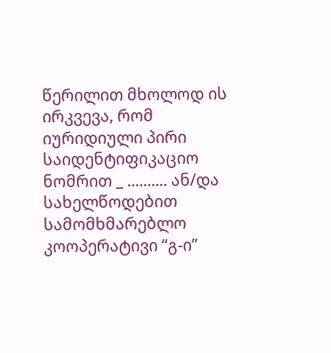წერილით მხოლოდ ის ირკვევა, რომ იურიდიული პირი საიდენტიფიკაციო ნომრით _ .......... ან/და სახელწოდებით სამომხმარებლო კოოპერატივი “გ-ი”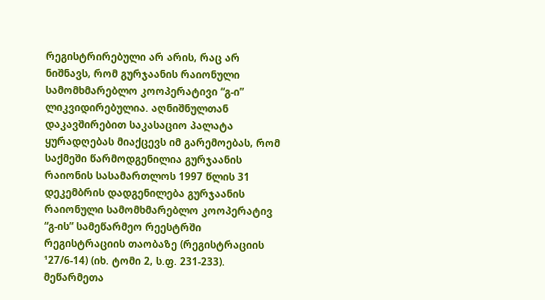რეგისტრირებული არ არის, რაც არ ნიშნავს, რომ გურჯაანის რაიონული სამომხმარებლო კოოპერატივი “გ-ი” ლიკვიდირებულია. აღნიშნულთან დაკავშირებით საკასაციო პალატა ყურადღებას მიაქცევს იმ გარემოებას, რომ საქმეში წარმოდგენილია გურჯაანის რაიონის სასამართლოს 1997 წლის 31 დეკემბრის დადგენილება გურჯაანის რაიონული სამომხმარებლო კოოპერატივ “გ-ის” სამეწარმეო რეესტრში რეგისტრაციის თაობაზე (რეგისტრაციის ¹27/6-14) (იხ. ტომი 2, ს.ფ. 231-233). მეწარმეთა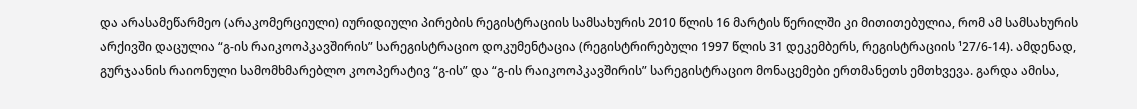და არასამეწარმეო (არაკომერციული) იურიდიული პირების რეგისტრაციის სამსახურის 2010 წლის 16 მარტის წერილში კი მითითებულია, რომ ამ სამსახურის არქივში დაცულია “გ-ის რაიკოოპკავშირის” სარეგისტრაციო დოკუმენტაცია (რეგისტრირებული 1997 წლის 31 დეკემბერს, რეგისტრაციის ¹27/6-14). ამდენად, გურჯაანის რაიონული სამომხმარებლო კოოპერატივ “გ-ის” და “გ-ის რაიკოოპკავშირის” სარეგისტრაციო მონაცემები ერთმანეთს ემთხვევა. გარდა ამისა,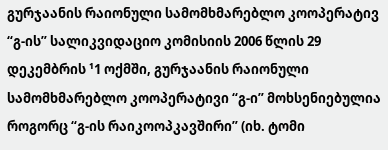გურჯაანის რაიონული სამომხმარებლო კოოპერატივ “გ-ის” სალიკვიდაციო კომისიის 2006 წლის 29 დეკემბრის ¹1 ოქმში, გურჯაანის რაიონული სამომხმარებლო კოოპერატივი “გ-ი” მოხსენიებულია როგორც “გ-ის რაიკოოპკავშირი” (იხ. ტომი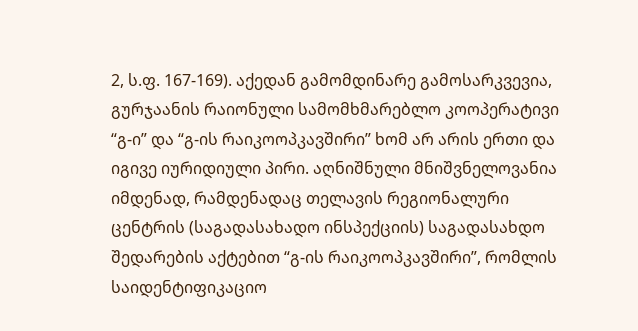2, ს.ფ. 167-169). აქედან გამომდინარე გამოსარკვევია, გურჯაანის რაიონული სამომხმარებლო კოოპერატივი “გ-ი” და “გ-ის რაიკოოპკავშირი” ხომ არ არის ერთი და იგივე იურიდიული პირი. აღნიშნული მნიშვნელოვანია იმდენად, რამდენადაც თელავის რეგიონალური ცენტრის (საგადასახადო ინსპექციის) საგადასახდო შედარების აქტებით “გ-ის რაიკოოპკავშირი”, რომლის საიდენტიფიკაციო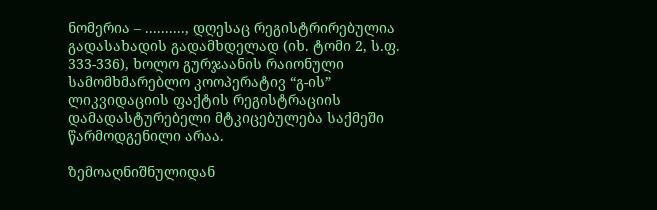ნომერია – .........., დღესაც რეგისტრირებულია გადასახადის გადამხდელად (იხ. ტომი 2, ს.ფ. 333-336), ხოლო გურჯაანის რაიონული სამომხმარებლო კოოპერატივ “გ-ის” ლიკვიდაციის ფაქტის რეგისტრაციის დამადასტურებელი მტკიცებულება საქმეში წარმოდგენილი არაა.

ზემოაღნიშნულიდან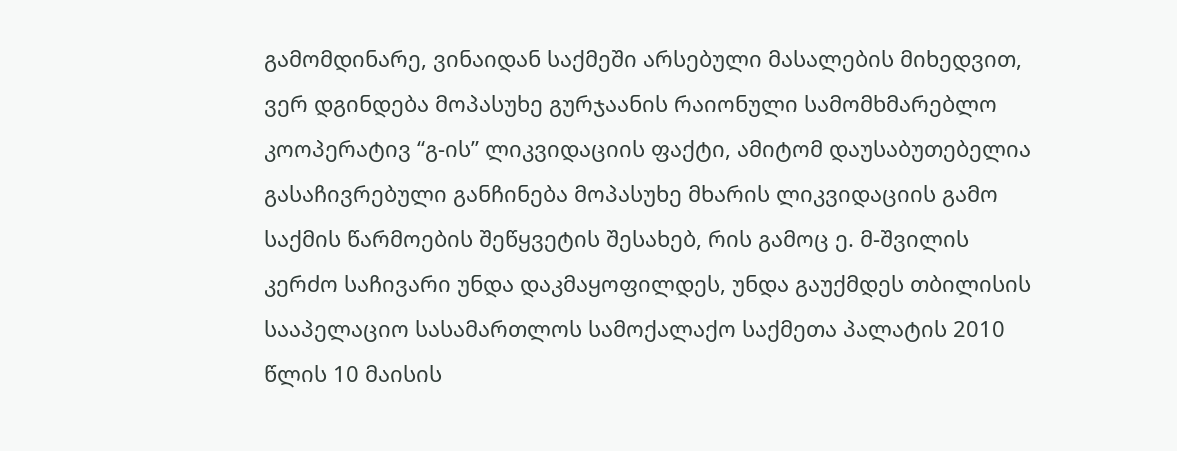გამომდინარე, ვინაიდან საქმეში არსებული მასალების მიხედვით, ვერ დგინდება მოპასუხე გურჯაანის რაიონული სამომხმარებლო კოოპერატივ “გ-ის” ლიკვიდაციის ფაქტი, ამიტომ დაუსაბუთებელია გასაჩივრებული განჩინება მოპასუხე მხარის ლიკვიდაციის გამო საქმის წარმოების შეწყვეტის შესახებ, რის გამოც ე. მ-შვილის კერძო საჩივარი უნდა დაკმაყოფილდეს, უნდა გაუქმდეს თბილისის სააპელაციო სასამართლოს სამოქალაქო საქმეთა პალატის 2010 წლის 10 მაისის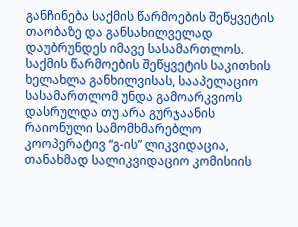განჩინება საქმის წარმოების შეწყვეტის თაობაზე და განსახილველად დაუბრუნდეს იმავე სასამართლოს. საქმის წარმოების შეწყვეტის საკითხის ხელახლა განხილვისას, სააპელაციო სასამართლომ უნდა გამოარკვიოს დასრულდა თუ არა გურჯაანის რაიონული სამომხმარებლო კოოპერატივ “გ-ის” ლიკვიდაცია, თანახმად სალიკვიდაციო კომისიის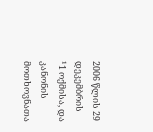2006 წლის 29 დეკემბრის ¹1 ოქმისა, და კანონის მოთხოვნათა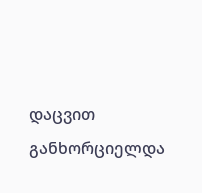დაცვით განხორციელდა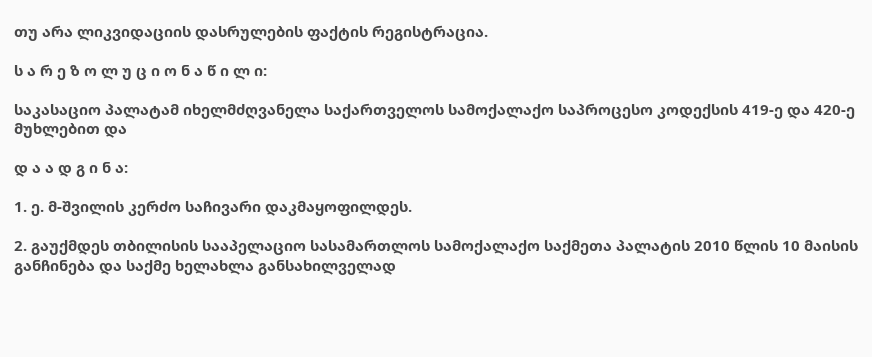თუ არა ლიკვიდაციის დასრულების ფაქტის რეგისტრაცია.

ს ა რ ე ზ ო ლ უ ც ი ო ნ ა წ ი ლ ი:

საკასაციო პალატამ იხელმძღვანელა საქართველოს სამოქალაქო საპროცესო კოდექსის 419-ე და 420-ე მუხლებით და

დ ა ა დ გ ი ნ ა:

1. ე. მ-შვილის კერძო საჩივარი დაკმაყოფილდეს.

2. გაუქმდეს თბილისის სააპელაციო სასამართლოს სამოქალაქო საქმეთა პალატის 2010 წლის 10 მაისის განჩინება და საქმე ხელახლა განსახილველად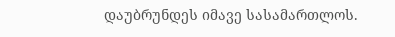დაუბრუნდეს იმავე სასამართლოს.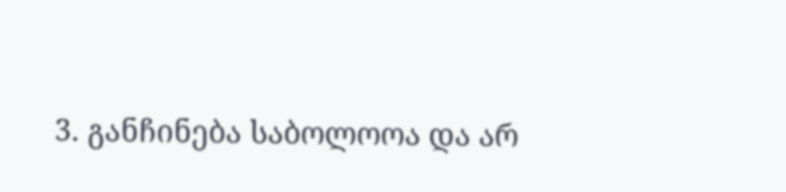3. განჩინება საბოლოოა და არ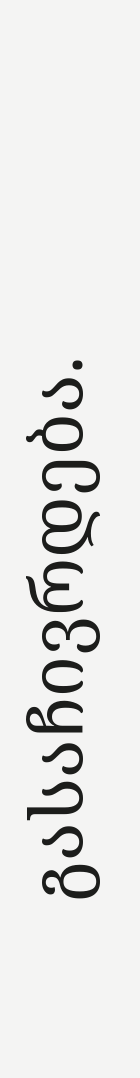გასაჩივრდება.